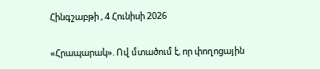Հինգշաբթի , 4 Հունիսի 2026

«Հրապարակ». Ով մտածում է, որ փողոցային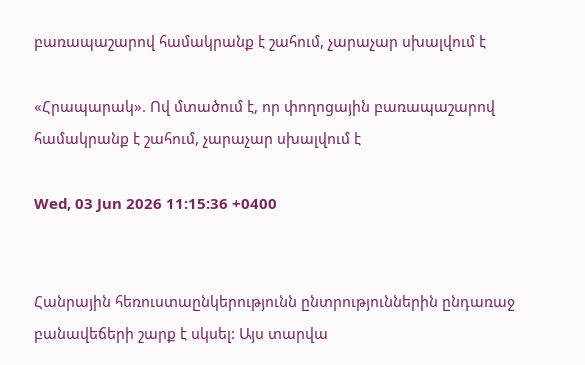բառապաշարով համակրանք է շահում, չարաչար սխալվում է

«Հրապարակ». Ով մտածում է, որ փողոցային բառապաշարով համակրանք է շահում, չարաչար սխալվում է

Wed, 03 Jun 2026 11:15:36 +0400


Հանրային հեռուստաընկերությունն ընտրություններին ընդառաջ բանավեճերի շարք է սկսել: Այս տարվա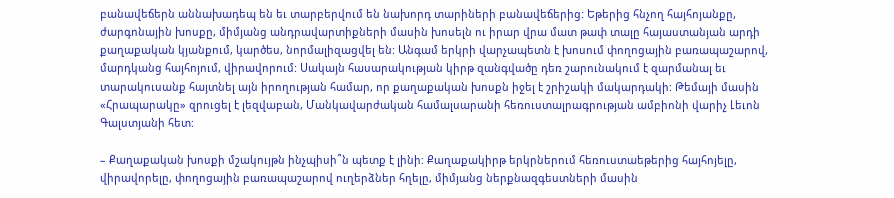բանավեճերն աննախադեպ են եւ տարբերվում են նախորդ տարիների բանավեճերից: Եթերից հնչող հայհոյանքը, ժարգոնային խոսքը, միմյանց անդրավարտիքների մասին խոսելն ու իրար վրա մատ թափ տալը հայաստանյան արդի քաղաքական կյանքում, կարծես, նորմալիզացվել են: Անգամ երկրի վարչապետն է խոսում փողոցային բառապաշարով, մարդկանց հայհոյում, վիրավորում: Սակայն հասարակության կիրթ զանգվածը դեռ շարունակում է զարմանալ եւ տարակուսանք հայտնել այն իրողության համար, որ քաղաքական խոսքն իջել է շրիշակի մակարդակի: Թեմայի մասին «Հրապարակը» զրուցել է լեզվաբան, Մանկավարժական համալսարանի հեռուստալրագրության ամբիոնի վարիչ Լեւոն Գալստյանի հետ:

– Քաղաքական խոսքի մշակույթն ինչպիսի՞ն պետք է լինի: Քաղաքակիրթ երկրներում հեռուստաեթերից հայհոյելը, վիրավորելը, փողոցային բառապաշարով ուղերձներ հղելը, միմյանց ներքնազգեստների մասին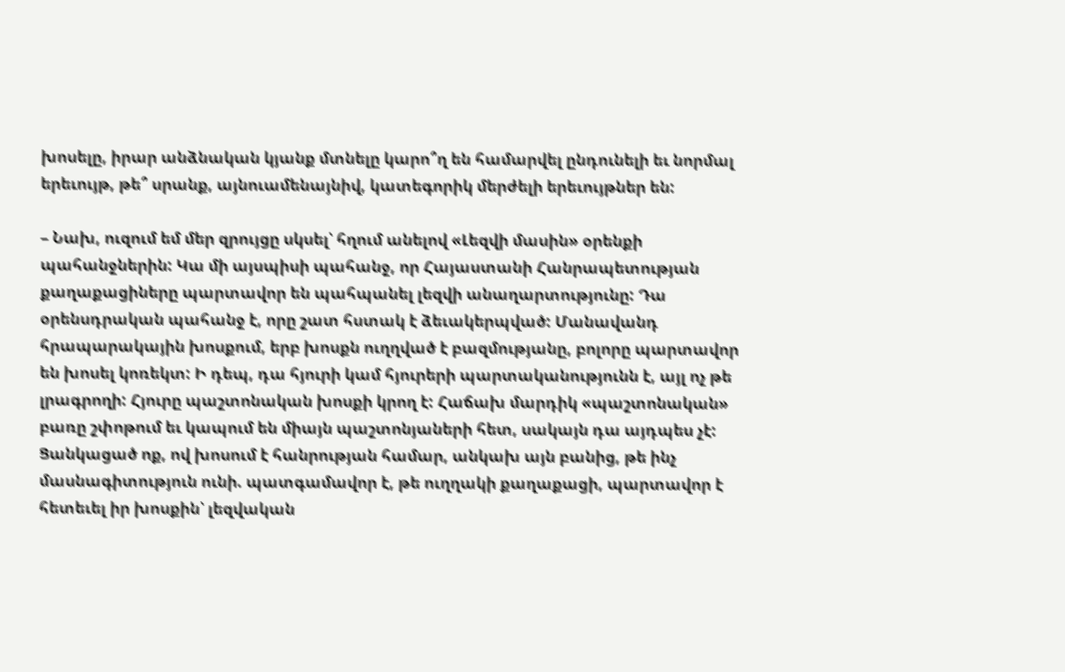խոսելը, իրար անձնական կյանք մտնելը կարո՞ղ են համարվել ընդունելի եւ նորմալ երեւույթ, թե՞ սրանք, այնուամենայնիվ, կատեգորիկ մերժելի երեւույթներ են:

– Նախ, ուզում եմ մեր զրույցը սկսել՝ հղում անելով «Լեզվի մասին» օրենքի պահանջներին: Կա մի այսպիսի պահանջ, որ Հայաստանի Հանրապետության քաղաքացիները պարտավոր են պահպանել լեզվի անաղարտությունը: Դա օրենսդրական պահանջ է, որը շատ հստակ է ձեւակերպված: Մանավանդ հրապարակային խոսքում, երբ խոսքն ուղղված է բազմությանը, բոլորը պարտավոր են խոսել կոռեկտ: Ի դեպ, դա հյուրի կամ հյուրերի պարտականությունն է, այլ ոչ թե լրագրողի: Հյուրը պաշտոնական խոսքի կրող է: Հաճախ մարդիկ «պաշտոնական» բառը շփոթում եւ կապում են միայն պաշտոնյաների հետ, սակայն դա այդպես չէ: Ցանկացած ոք, ով խոսում է հանրության համար, անկախ այն բանից, թե ինչ մասնագիտություն ունի. պատգամավոր է, թե ուղղակի քաղաքացի, պարտավոր է հետեւել իր խոսքին՝ լեզվական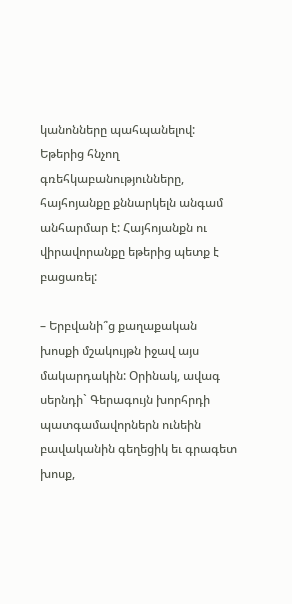կանոնները պահպանելով: Եթերից հնչող գռեհկաբանությունները, հայհոյանքը քննարկելն անգամ անհարմար է: Հայհոյանքն ու վիրավորանքը եթերից պետք է բացառել:

– Երբվանի՞ց քաղաքական խոսքի մշակույթն իջավ այս մակարդակին: Օրինակ, ավագ սերնդի` Գերագույն խորհրդի պատգամավորներն ունեին բավականին գեղեցիկ եւ գրագետ խոսք,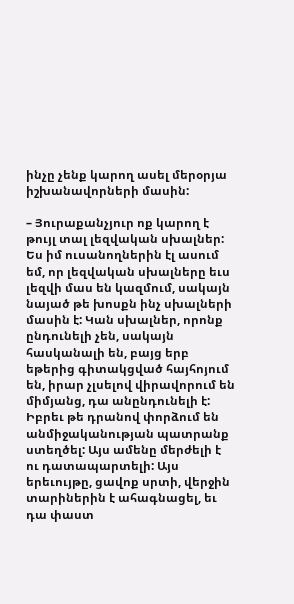ինչը չենք կարող ասել մերօրյա իշխանավորների մասին:

– Յուրաքանչյուր ոք կարող է թույլ տալ լեզվական սխալներ: Ես իմ ուսանողներին էլ ասում եմ, որ լեզվական սխալները եւս լեզվի մաս են կազմում, սակայն նայած թե խոսքն ինչ սխալների մասին է: Կան սխալներ, որոնք ընդունելի չեն, սակայն հասկանալի են, բայց երբ եթերից գիտակցված հայհոյում են, իրար չլսելով վիրավորում են միմյանց, դա անընդունելի է: Իբրեւ թե դրանով փորձում են անմիջականության պատրանք ստեղծել: Այս ամենը մերժելի է ու դատապարտելի: Այս երեւույթը, ցավոք սրտի, վերջին տարիներին է ահագնացել, եւ դա փաստ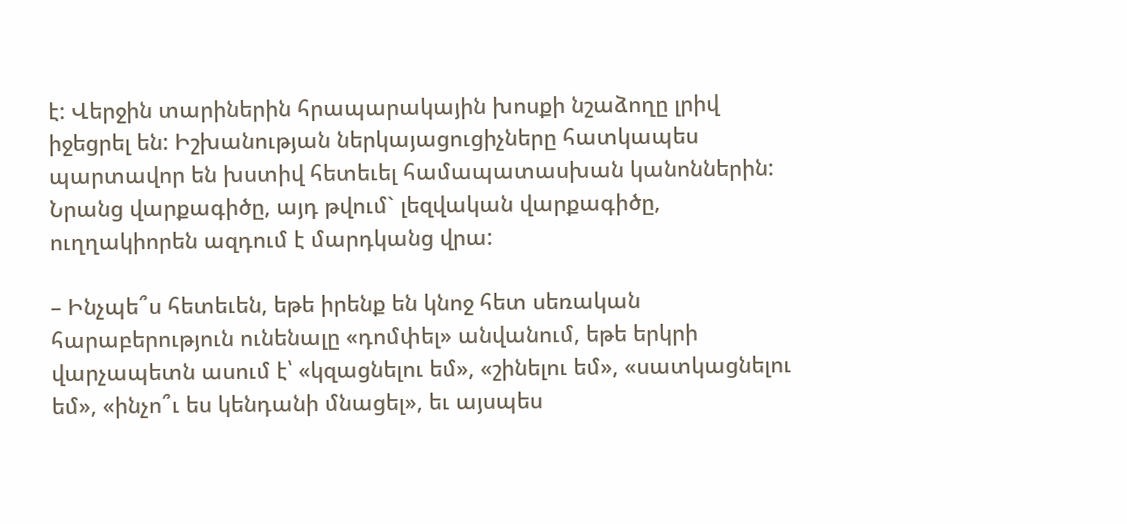է: Վերջին տարիներին հրապարակային խոսքի նշաձողը լրիվ իջեցրել են: Իշխանության ներկայացուցիչները հատկապես պարտավոր են խստիվ հետեւել համապատասխան կանոններին: Նրանց վարքագիծը, այդ թվում` լեզվական վարքագիծը, ուղղակիորեն ազդում է մարդկանց վրա:

– Ինչպե՞ս հետեւեն, եթե իրենք են կնոջ հետ սեռական հարաբերություն ունենալը «դոմփել» անվանում, եթե երկրի վարչապետն ասում է՝ «կզացնելու եմ», «շինելու եմ», «սատկացնելու եմ», «ինչո՞ւ ես կենդանի մնացել», եւ այսպես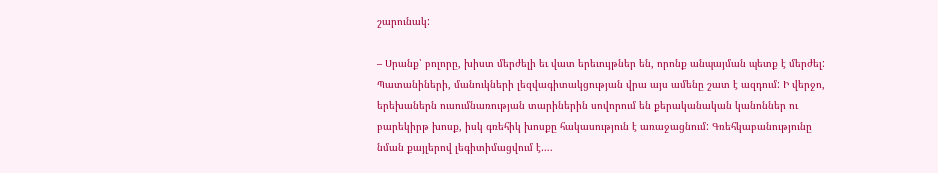շարունակ:

– Սրանք՝ բոլորը, խիստ մերժելի եւ վատ երեւույթներ են, որոնք անպայման պետք է մերժել: Պատանիների, մանուկների լեզվագիտակցության վրա այս ամենը շատ է ազդում: Ի վերջո, երեխաներն ուսումնառության տարիներին սովորում են քերականական կանոններ ու բարեկիրթ խոսք, իսկ գռեհիկ խոսքը հակասություն է առաջացնում: Գռեհկաբանությունը նման քայլերով լեգիտիմացվում է….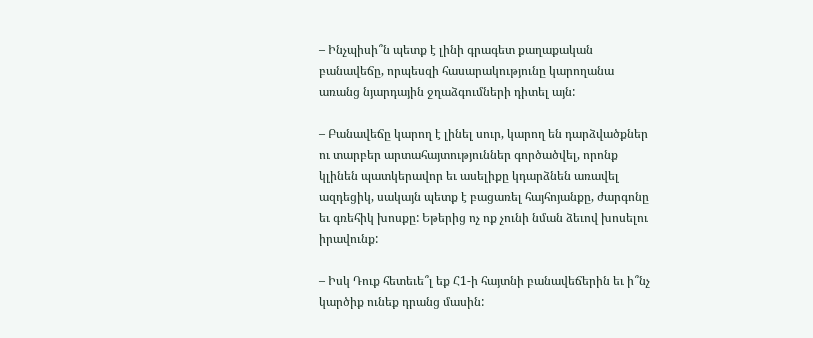– Ինչպիսի՞ն պետք է լինի գրագետ քաղաքական բանավեճը, որպեսզի հասարակությունը կարողանա առանց նյարդային ջղաձգումների դիտել այն:

– Բանավեճը կարող է լինել սուր, կարող են դարձվածքներ ու տարբեր արտահայտություններ գործածվել, որոնք կլինեն պատկերավոր եւ ասելիքը կդարձնեն առավել ազդեցիկ, սակայն պետք է բացառել հայհոյանքը, ժարգոնը եւ գռեհիկ խոսքը: Եթերից ոչ ոք չունի նման ձեւով խոսելու իրավունք:

– Իսկ Դուք հետեւե՞լ եք Հ1-ի հայտնի բանավեճերին եւ ի՞նչ կարծիք ունեք դրանց մասին: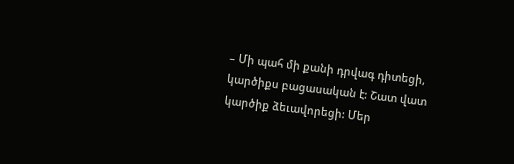– Մի պահ մի քանի դրվագ դիտեցի, կարծիքս բացասական է: Շատ վատ կարծիք ձեւավորեցի: Մեր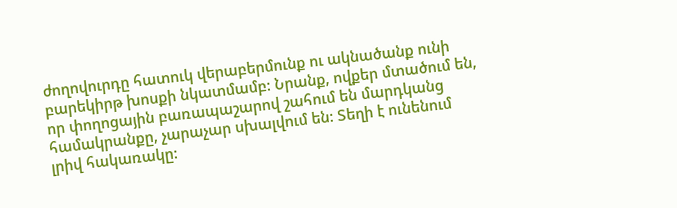ժողովուրդը հատուկ վերաբերմունք ու ակնածանք ունի բարեկիրթ խոսքի նկատմամբ: Նրանք, ովքեր մտածում են, որ փողոցային բառապաշարով շահում են մարդկանց համակրանքը, չարաչար սխալվում են: Տեղի է ունենում լրիվ հակառակը: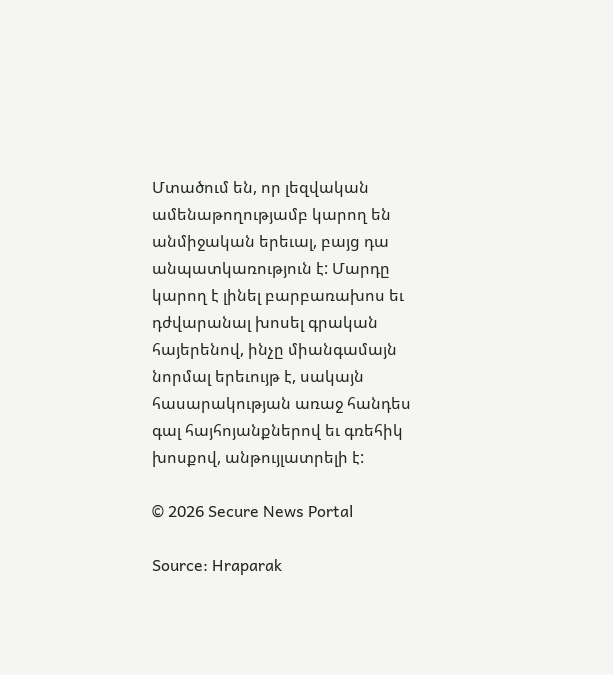Մտածում են, որ լեզվական ամենաթողությամբ կարող են անմիջական երեւալ, բայց դա անպատկառություն է: Մարդը կարող է լինել բարբառախոս եւ դժվարանալ խոսել գրական հայերենով, ինչը միանգամայն նորմալ երեւույթ է, սակայն հասարակության առաջ հանդես գալ հայհոյանքներով եւ գռեհիկ խոսքով, անթույլատրելի է:

© 2026 Secure News Portal

Source: Hraparak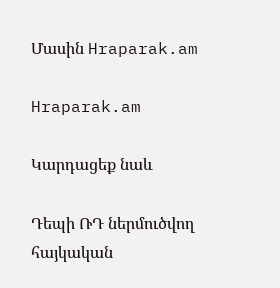Մասին Hraparak.am

Hraparak.am

Կարդացեք նաև

Դեպի ՌԴ ներմուծվող հայկական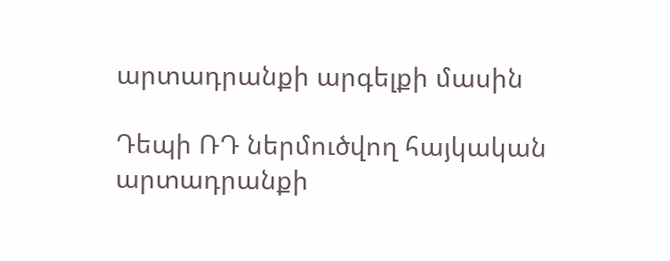արտադրանքի արգելքի մասին

Դեպի ՌԴ ներմուծվող հայկական արտադրանքի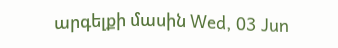արգելքի մասին Wed, 03 Jun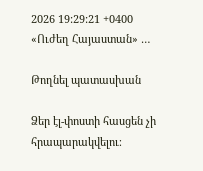2026 19:29:21 +0400 «Ուժեղ Հայաստան» …

Թողնել պատասխան

Ձեր էլ-փոստի հասցեն չի հրապարակվելու։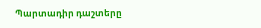Պարտադիր դաշտերը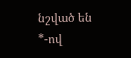նշված են *-ով